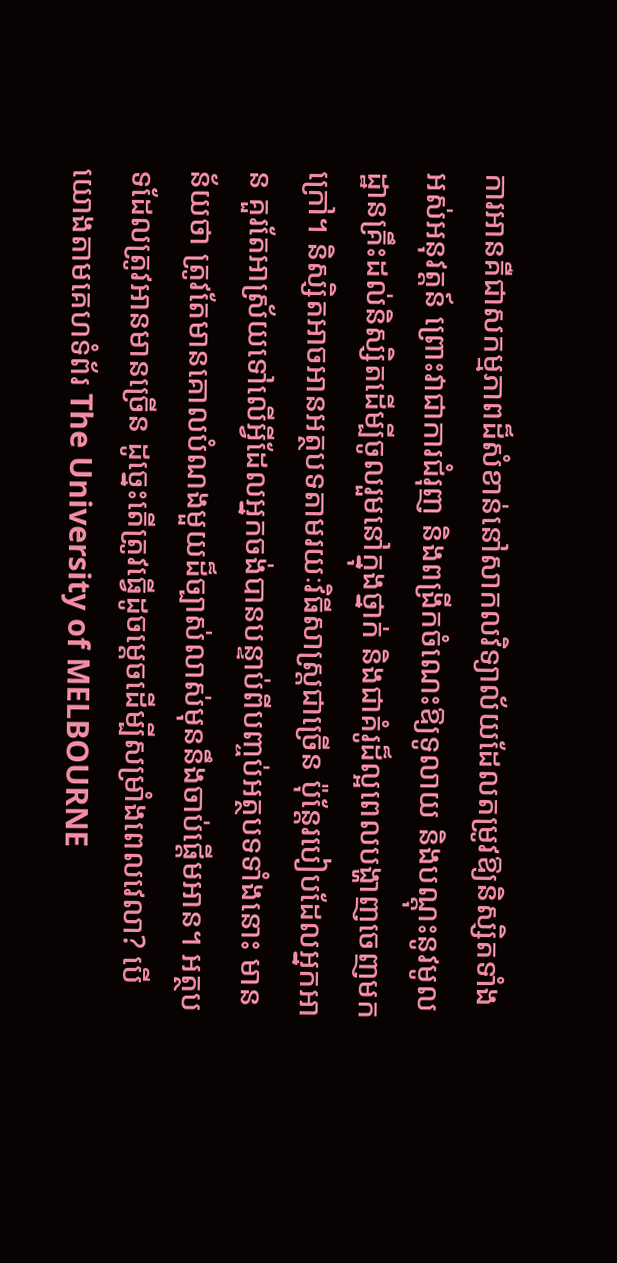ការអានគឺជាសកម្មភាពដ៏សំខាន់នៅសាកលវិទ្យាល័យដែលតម្រូវឱ្យនិស្សិតទាំងអស់អនុវត្តន៍ ព្រោះវាជាការជំរុញ និងពង្រីកចំណេះឱ្យទូលាយ និងបណ្តុះនូវមូលដ្ឋានគ្រឹះដល់និស្សិតដើម្បីចូលរួមនៅក្នុងថ្នាក់ និងជាគំរូដ៏ល្អពេលបង្ហាញចេញមកក្រៅ។ និស្សិតអាចអានអត្ថបទតាមរយៈវិធីសាស្រ្តជាច្រើន ប៉ុន្តែរបៀបដែលអ្នកអាន គួរតែអាស្រ័យទៅលើអ្វីដែលអ្នកចង់បានបន្ទាប់ពីបញ្ចប់អត្ថបទទាំងនោះ មានន័យថា ត្រូវតែមានគោលបំណងមួយដ៏ច្បាស់លាស់មុននឹងចាប់ផ្តើមអាន។ អត្ថបទដែលត្រូវអានមានច្រើន ដូច្នេះតើត្រូវធ្វើដូចម្តេចដើម្បីសម្រាំងពេលវេលា? បើយោងតាមគេហទំព័រ The University of MELBOURNE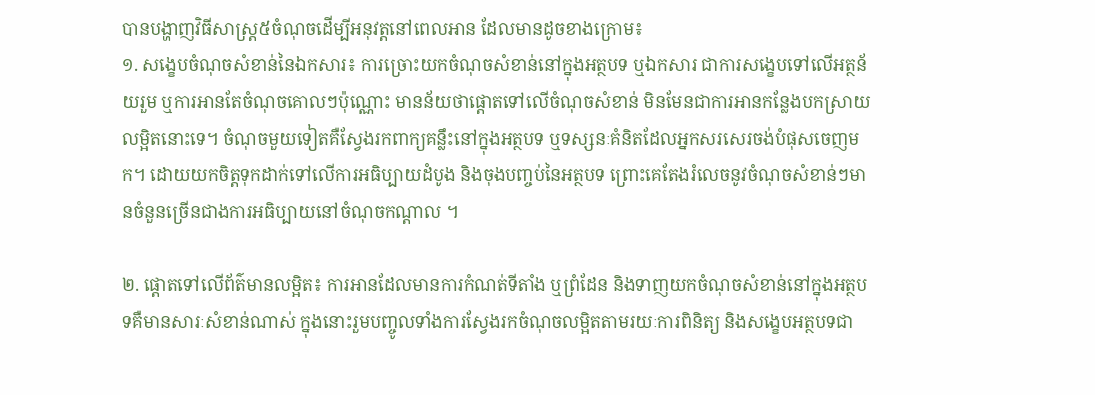បានបង្ហាញវិធីសាស្រ្ត៥ចំណុចដើម្បីអនុវត្តនៅពេលអាន ដែលមានដូចខាងក្រោម៖
១. សង្ខេបចំណុចសំខាន់នៃឯកសារ៖ ការច្រោះយកចំណុចសំខាន់នៅក្នុងអត្ថបទ ឬឯកសារ ជាការសង្ខេបទៅលើអត្ថន័យរួម ឬការអានតែចំណុចគោលៗប៉ុណ្ណោះ មានន័យថាផ្តោតទៅលើចំណុចសំខាន់ មិនមែនជាការអានកន្លែងបកស្រាយលម្អិតនោះទេ។ ចំណុចមួយទៀតគឺស្វែងរកពាក្យគន្លឹះនៅក្នុងអត្ថបទ ឬទស្សនៈគំនិតដែលអ្នកសរសេរចង់បំផុសចេញមក។ ដោយយកចិត្តទុកដាក់ទៅលើការអធិប្បាយដំបូង និងចុងបញ្ចប់នៃអត្ថបទ ព្រោះគេតែងរំលេចនូវចំណុចសំខាន់ៗមានចំនួនច្រើនជាងការអធិប្បាយនៅចំណុចកណ្តាល ។

២. ផ្តោតទៅលើព័ត៌មានលម្អិត៖ ការអានដែលមានការកំណត់ទីតាំង ឬព្រំដែន និងទាញយកចំណុចសំខាន់នៅក្នុងអត្ថបទគឺមានសារៈសំខាន់ណាស់ ក្នុងនោះរួមបញ្ចូលទាំងការស្វែងរកចំណុចលម្អិតតាមរយៈការពិនិត្យ និងសង្ខេបអត្ថបទជា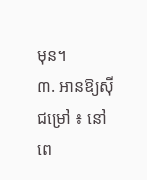មុន។
៣. អានឱ្យស៊ីជម្រៅ ៖ នៅពេ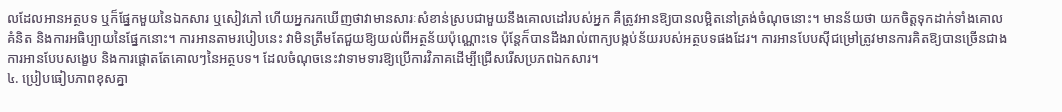លដែលអានអត្ថបទ ឬក៏ផ្នែកមួយនៃឯកសារ ឬសៀវភៅ ហើយអ្នករកឃើញថាវាមានសារៈសំខាន់ស្របជាមួយនឹងគោលដៅរបស់អ្នក គឺត្រូវអានឱ្យបានលម្អិតនៅត្រង់ចំណុចនោះ។ មានន័យថា យកចិត្តទុកដាក់ទាំងគោលគំនិត និងការអធិប្បាយនៃផ្នែកនោះ។ ការអានតាមរបៀបនេះ វាមិនត្រឹមតែជួយឱ្យយល់ពីអត្ថន័យប៉ុណ្ណោះទេ ប៉ុន្តែក៏បានដឹងរាល់ពាក្យបង្កប់ន័យរបស់អត្ថបទផងដែរ។ ការអានបែបស៊ីជម្រៅត្រូវមានការគិតឱ្យបានច្រើនជាងការអានបែបសង្ខេប និងការផ្តោតតែគោលៗនៃអត្ថបទ។ ដែលចំណុចនេះវាទាមទារឱ្យប្រើការវិភាគដើម្បីជ្រើសរើសប្រភពឯកសារ។
៤. ប្រៀបធៀបភាពខុសគ្នា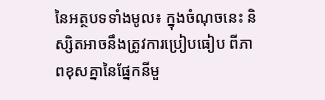នៃអត្ថបទទាំងមូល៖ ក្នុងចំណុចនេះ និស្សិតអាចនឹងត្រូវការប្រៀបធៀប ពីភាពខុសគ្នានៃផ្នែកនីមួ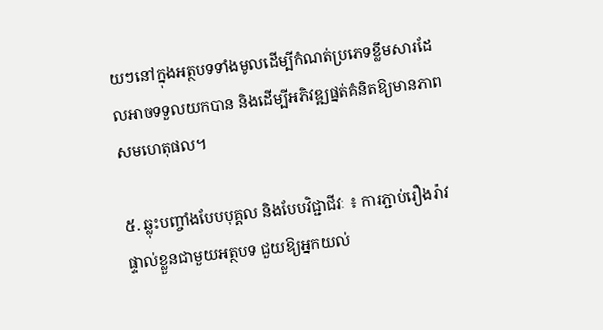យៗនៅក្នុងអត្ថបទទាំងមូលដើម្បីកំណត់ប្រភេទខ្លឹមសារដែលអាចទទួលយកបាន និងដើម្បីអភិវឌ្ឍផ្នត់គំនិតឱ្យមានភាពសមហេតុផល។

៥. ឆ្លុះបញ្ចាំងបែបបុគ្គល និងបែបវិជ្ជាជីវៈ ៖ ការភ្ជាប់រឿងរ៉ាវផ្ទាល់ខ្លួនជាមួយអត្ថបទ ជួយឱ្យអ្នកយល់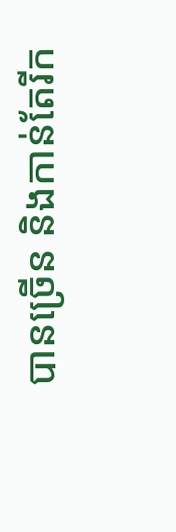បានច្រើន និងកាន់តែរីក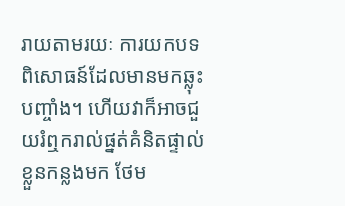រាយតាមរយៈ ការយកបទពិសោធន៍ដែលមានមកឆ្លុះបញ្ចាំង។ ហើយវាក៏អាចជួយរំឮករាល់ផ្នត់គំនិតផ្ទាល់ខ្លួនកន្លងមក ថែម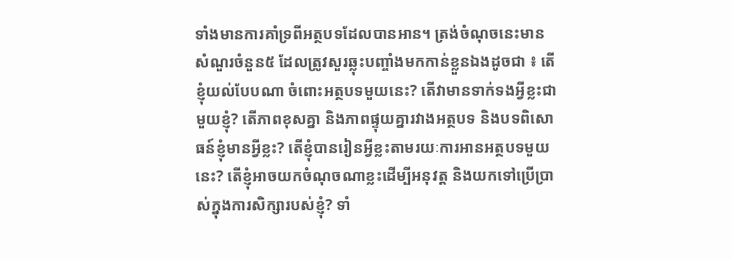ទាំងមានការគាំទ្រពីអត្ថបទដែលបានអាន។ ត្រង់ចំណុចនេះមានសំណួរចំនួន៥ ដែលត្រូវសួរឆ្លុះបញ្ចាំងមកកាន់ខ្លួនឯងដូចជា ៖ តើខ្ញុំយល់បែបណា ចំពោះអត្ថបទមួយនេះ? តើវាមានទាក់ទងអ្វីខ្លះជាមួយខ្ញុំ? តើភាពខុសគ្នា និងភាពផ្ទុយគ្នារវាងអត្ថបទ និងបទពិសោធន៍ខ្ញុំមានអ្វីខ្លះ? តើខ្ញុំបានរៀនអ្វីខ្លះតាមរយៈការអានអត្ថបទមួយនេះ? តើខ្ញុំអាចយកចំណុចណាខ្លះដើម្បីអនុវត្ត និងយកទៅប្រើប្រាស់ក្នុងការសិក្សារបស់ខ្ញុំ? ទាំ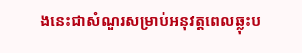ងនេះជាសំណួរសម្រាប់អនុវត្តពេលឆ្លុះប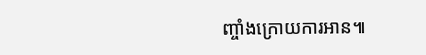ញ្ចាំងក្រោយការអាន៕